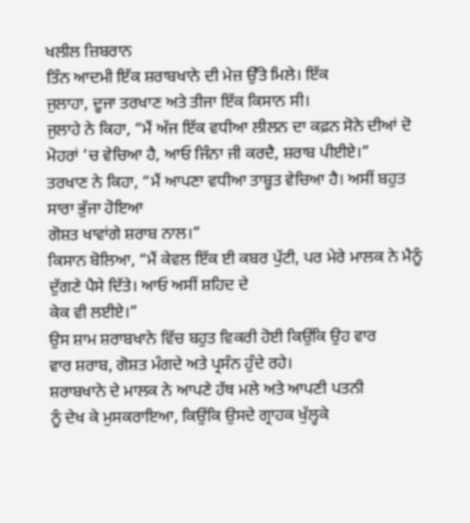ਖਲੀਲ ਜ਼ਿਬਰਾਨ
ਤਿੰਨ ਆਦਮੀ ਇੱਕ ਸ਼ਰਾਬਖਾਨੇ ਦੀ ਮੇਜ਼ ਉੱਤੇ ਮਿਲੇ। ਇੱਕ
ਜੁਲਾਹਾ, ਦੂਜਾ ਤਰਖਾਣ ਅਤੇ ਤੀਜਾ ਇੱਕ ਕਿਸਾਨ ਸੀ।
ਜੁਲਾਹੇ ਨੇ ਕਿਹਾ, “ਮੈਂ ਅੱਜ ਇੱਕ ਵਧੀਆ ਲੀਲਨ ਦਾ ਕਫ਼ਨ ਸੋਨੇ ਦੀਆਂ ਦੋ ਮੋਹਰਾਂ ’ਚ ਵੇਚਿਆ ਹੈ, ਆਓ ਜਿੰਨਾ ਜੀ ਕਰਦੈ, ਸ਼ਰਾਬ ਪੀਈਏ।”
ਤਰਖਾਣ ਨੇ ਕਿਹਾ, “ਮੈਂ ਆਪਣਾ ਵਧੀਆ ਤਾਬੂਤ ਵੇਚਿਆ ਹੈ। ਅਸੀਂ ਬਹੁਤ ਸਾਰਾ ਭੁੱਜਾ ਹੋਇਆ
ਗੋਸ਼ਤ ਖਾਵਾਂਗੇ ਸ਼ਰਾਬ ਨਾਲ।”
ਕਿਸਾਨ ਬੋਲਿਆ, “ਮੈਂ ਕੇਵਲ ਇੱਕ ਈ ਕਬਰ ਪੁੱਟੀ, ਪਰ ਮੇਰੇ ਮਾਲਕ ਨੇ ਮੈਨੂੰ ਦੁੱਗਣੇ ਪੈਸੇ ਦਿੱਤੇ। ਆਓ ਅਸੀਂ ਸ਼ਹਿਦ ਦੇ
ਕੇਕ ਵੀ ਲਈਏ।”
ਉਸ ਸ਼ਾਮ ਸ਼ਰਾਬਖਾਨੇ ਵਿੱਚ ਬਹੁਤ ਵਿਕਰੀ ਹੋਈ ਕਿਉਂਕਿ ਉਹ ਵਾਰ
ਵਾਰ ਸ਼ਰਾਬ, ਗੋਸ਼ਤ ਮੰਗਦੇ ਅਤੇ ਪ੍ਰਸੰਨ ਹੁੰਦੇ ਰਹੇ।
ਸ਼ਰਾਬਖਾਨੇ ਦੇ ਮਾਲਕ ਨੇ ਆਪਣੇ ਹੱਥ ਮਲੇ ਅਤੇ ਆਪਣੀ ਪਤਨੀ
ਨੂੰ ਦੇਖ ਕੇ ਮੁਸਕਰਾਇਆ, ਕਿਉਂਕਿ ਉਸਦੇ ਗ੍ਰਾਹਕ ਖੁੱਲ੍ਹਕੇ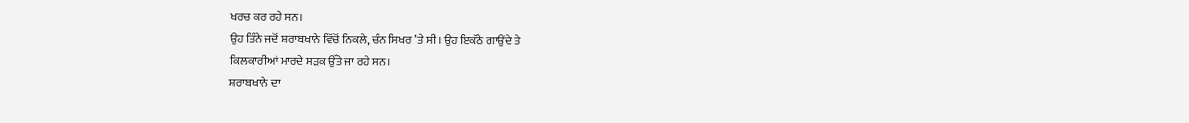ਖਰਚ ਕਰ ਰਹੇ ਸਨ।
ਉਹ ਤਿੰਨੇ ਜਦੋਂ ਸ਼ਰਾਬਖਾਨੇ ਵਿੱਚੋਂ ਨਿਕਲੇ, ਚੰਨ ਸਿਖਰ ’ਤੇ ਸੀ। ਉਹ ਇਕੱਠੇ ਗਾਉਂਦੇ ਤੇ
ਕਿਲਕਾਰੀਆਂ ਮਾਰਦੇ ਸੜਕ ਉੱਤੇ ਜਾ ਰਹੇ ਸਨ।
ਸ਼ਰਾਬਖਾਨੇ ਦਾ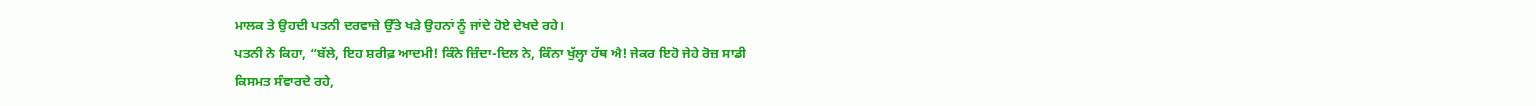ਮਾਲਕ ਤੇ ਉਹਦੀ ਪਤਨੀ ਦਰਵਾਜ਼ੇ ਉੱਤੇ ਖੜੇ ਉਹਨਾਂ ਨੂੰ ਜਾਂਦੇ ਹੋਏ ਦੇਖਦੇ ਰਹੇ।
ਪਤਨੀ ਨੇ ਕਿਹਾ, “ਬੱਲੇ, ਇਹ ਸ਼ਰੀਫ਼ ਆਦਮੀ! ਕਿੰਨੇ ਜ਼ਿੰਦਾ-ਦਿਲ ਨੇ, ਕਿੰਨਾ ਖੁੱਲ੍ਹਾ ਹੱਥ ਐ! ਜੇਕਰ ਇਹੋ ਜੇਹੇ ਰੋਜ਼ ਸਾਡੀ
ਕਿਸਮਤ ਸੰਵਾਰਦੇ ਰਹੇ,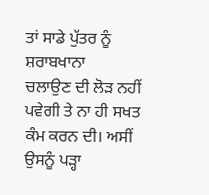ਤਾਂ ਸਾਡੇ ਪੁੱਤਰ ਨੂੰ ਸ਼ਰਾਬਖਾਨਾ
ਚਲਾਉਣ ਦੀ ਲੋੜ ਨਹੀਂ ਪਵੇਗੀ ਤੇ ਨਾ ਹੀ ਸਖਤ ਕੰਮ ਕਰਨ ਦੀ। ਅਸੀਂ ਉਸਨੂੰ ਪੜ੍ਹਾ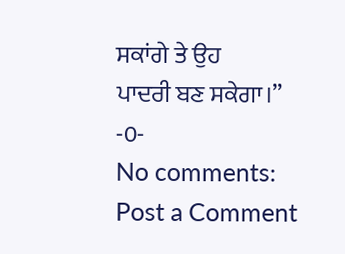ਸਕਾਂਗੇ ਤੇ ਉਹ
ਪਾਦਰੀ ਬਣ ਸਕੇਗਾ।”
-0-
No comments:
Post a Comment